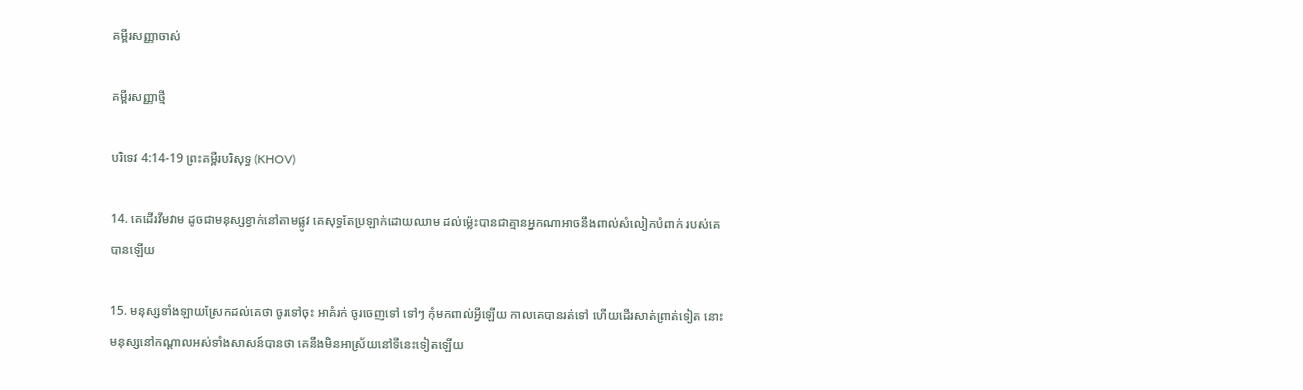គម្ពីរសញ្ញាចាស់

គម្ពីរសញ្ញាថ្មី

បរិទេវ 4:14-19 ព្រះគម្ពីរបរិសុទ្ធ (KHOV)

14. គេដើរវីម‌វាម ដូចជាមនុស្សខ្វាក់នៅតាមផ្លូវ គេសុទ្ធតែប្រឡាក់ដោយឈាម ដល់ម៉្លេះបានជាគ្មានអ្នកណាអាចនឹងពាល់សំលៀក‌បំពាក់ របស់គេបានឡើយ

15. មនុស្សទាំង‌ឡាយស្រែកដល់គេថា ចូរទៅចុះ អាគំរក់ ចូរចេញទៅ ទៅៗ កុំមកពាល់អ្វីឡើយ កាលគេបានរត់ទៅ ហើយដើរសាត់ព្រាត់ទៀត នោះមនុស្សនៅកណ្តាលអស់ទាំងសាសន៍បានថា គេនឹងមិនអាស្រ័យនៅទីនេះទៀតឡើយ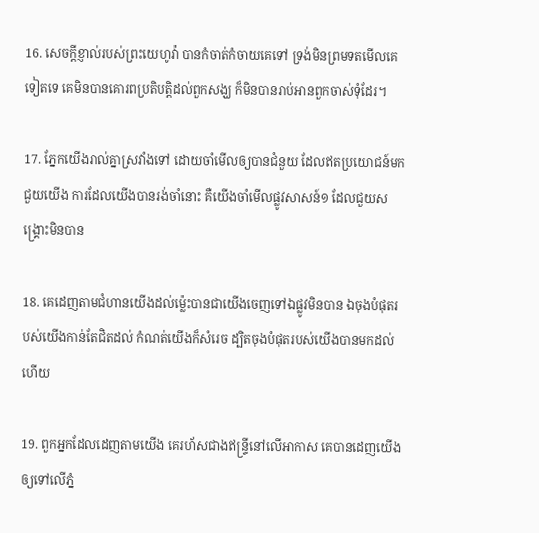16. សេចក្តីខ្ញាល់របស់ព្រះ‌យេហូវ៉ា បានកំចាត់‌កំចាយគេទៅ ទ្រង់មិនព្រមទតមើលគេទៀតទេ គេមិនបានគោរពប្រតិ‌បត្តិដល់ពួកសង្ឃ ក៏មិនបានរាប់អានពួកចាស់‌ទុំដែរ។

17. ភ្នែកយើងរាល់គ្នាស្រវាំងទៅ ដោយចាំមើលឲ្យបានជំនួយ ដែលឥតប្រយោជន៍មកជួយយើង ការដែលយើងបានរង់‌ចាំនោះ គឺយើងចាំមើលផ្លូវសាសន៍១ ដែលជួយសង្គ្រោះមិនបាន

18. គេដេញតាមជំហានយើងដល់ម៉្លេះបានជាយើងចេញទៅឯផ្លូវមិនបាន ឯចុងបំផុតរបស់យើងកាន់តែជិតដល់ កំណត់យើងក៏សំរេច ដ្បិតចុងបំផុតរបស់យើងបានមកដល់ហើយ

19. ពួកអ្នកដែលដេញតាមយើង គេរហ័សជាងឥន្ទ្រីនៅលើអាកាស គេបានដេញយើងឲ្យទៅលើភ្នំ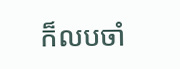ក៏លបចាំ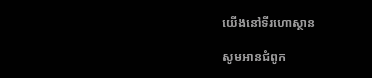យើងនៅទីរហោ‌ស្ថាន

សូមអានជំពូក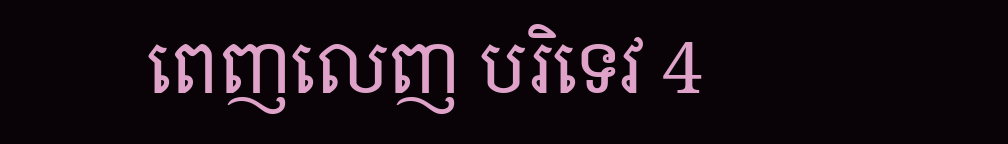ពេញលេញ បរិទេវ 4